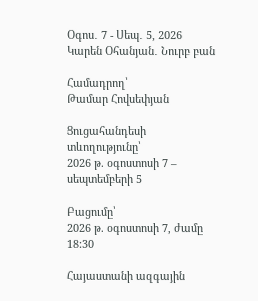Օգոս․ 7 - Սեպ․ 5, 2026
Կարեն Օհանյան․ Նուրբ բան

Համադրող՝
Թամար Հովսեփյան

Ցուցահանդեսի տևողությունը՝
2026 թ. օգոստոսի 7 – սեպտեմբերի 5

Բացումը՝
2026 թ. օգոստոսի 7, ժամը 18:30

Հայաստանի ազգային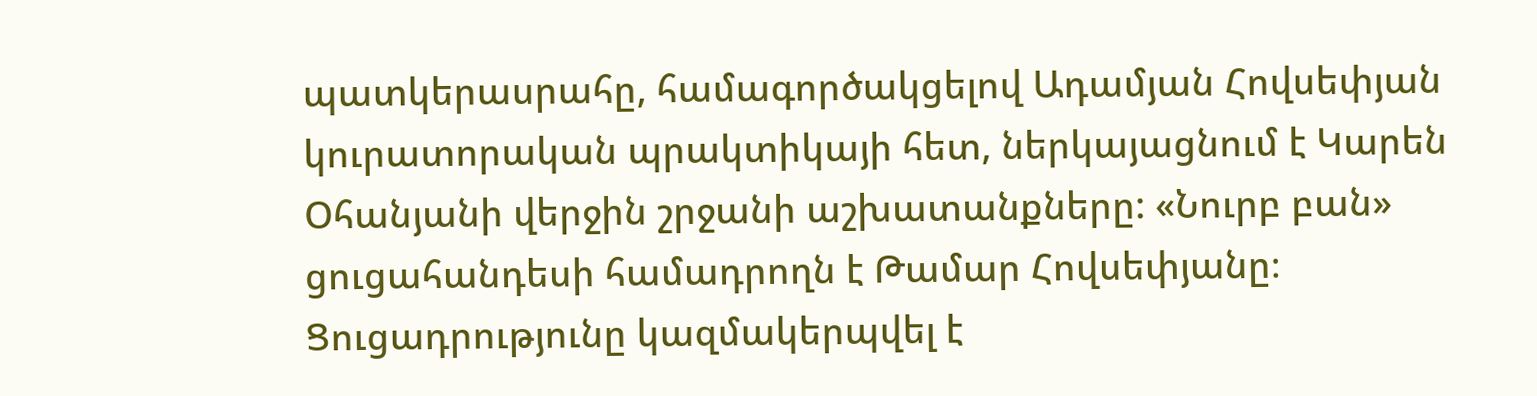պատկերասրահը, համագործակցելով Ադամյան Հովսեփյան կուրատորական պրակտիկայի հետ, ներկայացնում է Կարեն Օհանյանի վերջին շրջանի աշխատանքները: «Նուրբ բան» ցուցահանդեսի համադրողն է Թամար Հովսեփյանը։ Ցուցադրությունը կազմակերպվել է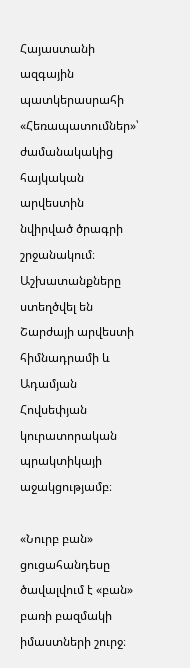Հայաստանի ազգային պատկերասրահի «Հեռապատումներ»՝ ժամանակակից հայկական արվեստին նվիրված ծրագրի շրջանակում։ Աշխատանքները ստեղծվել են Շարժայի արվեստի հիմնադրամի և Ադամյան Հովսեփյան կուրատորական պրակտիկայի աջակցությամբ։

«Նուրբ բան» ցուցահանդեսը ծավալվում է «բան» բառի բազմակի իմաստների շուրջ։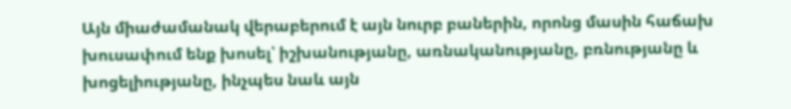Այն միաժամանակ վերաբերում է այն նուրբ բաներին, որոնց մասին հաճախ խուսափում ենք խոսել՝ իշխանությանը, առնականությանը, բռնությանը և խոցելիությանը, ինչպես նաև այն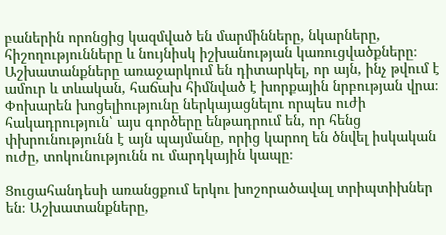բաներին որոնցից կազմված են մարմինները, նկարները, հիշողությունները և նույնիսկ իշխանության կառուցվածքները։ Աշխատանքները առաջարկում են դիտարկել, որ այն, ինչ թվում է ամուր և տևական, հաճախ հիմնված է խորքային նրբության վրա։ Փոխարեն խոցելիությունը ներկայացնելու որպես ուժի հակադրություն՝ այս գործերը ենթադրում են, որ հենց փխրունությունն է այն պայմանը, որից կարող են ծնվել իսկական ուժը, տոկունությունն ու մարդկային կապը։

Ցուցահանդեսի առանցքում երկու խոշորածավալ տրիպտիխներ են։ Աշխատանքները,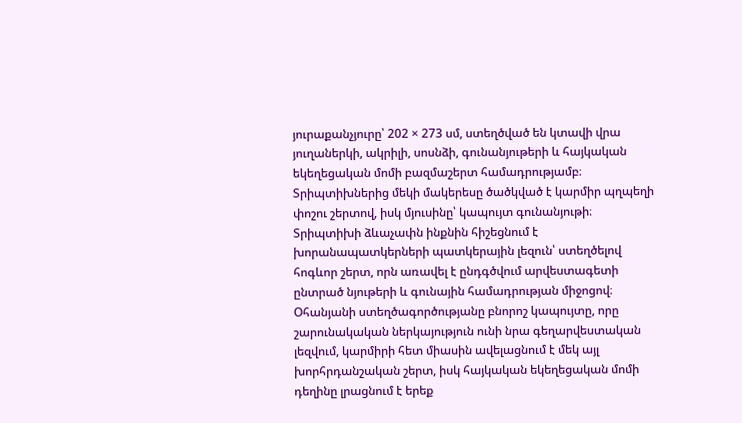յուրաքանչյուրը՝ 202 × 273 սմ, ստեղծված են կտավի վրա յուղաներկի, ակրիլի, սոսնձի, գունանյութերի և հայկական եկեղեցական մոմի բազմաշերտ համադրությամբ։ Տրիպտիխներից մեկի մակերեսը ծածկված է կարմիր պղպեղի փոշու շերտով, իսկ մյուսինը՝ կապույտ գունանյութի։ Տրիպտիխի ձևաչափն ինքնին հիշեցնում է խորանապատկերների պատկերային լեզուն՝ ստեղծելով հոգևոր շերտ, որն առավել է ընդգծվում արվեստագետի ընտրած նյութերի և գունային համադրության միջոցով։ Օհանյանի ստեղծագործությանը բնորոշ կապույտը, որը շարունակական ներկայություն ունի նրա գեղարվեստական լեզվում, կարմիրի հետ միասին ավելացնում է մեկ այլ խորհրդանշական շերտ, իսկ հայկական եկեղեցական մոմի դեղինը լրացնում է երեք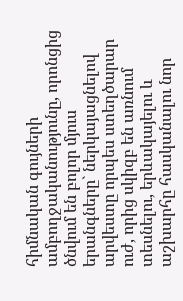հիմնական գույների ամբողջականությունը, որոնցից ծնվում են բոլոր մյուս երանգները` ներկայացնելով արվեստը որպես ստեղծարար ուժ, որից սկիզբ են առնում տեսնելու, երևակայելու և աշխարհը հասկանալու նոր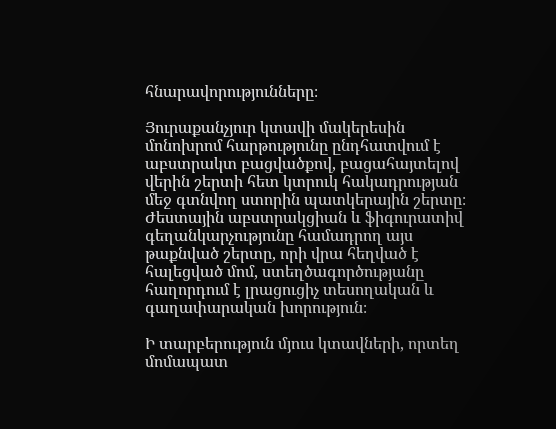հնարավորությունները։

Յուրաքանչյուր կտավի մակերեսին մոնոխրոմ հարթությունը ընդհատվում է աբստրակտ բացվածքով, բացահայտելով վերին շերտի հետ կտրուկ հակադրության մեջ գտնվող ստորին պատկերային շերտը։ Ժեստային աբստրակցիան և ֆիգուրատիվ գեղանկարչությունը համադրող այս թաքնված շերտը, որի վրա հեղված է հալեցված մոմ, ստեղծագործությանը հաղորդում է լրացուցիչ տեսողական և գաղափարական խորություն։

Ի տարբերություն մյուս կտավների, որտեղ մոմապատ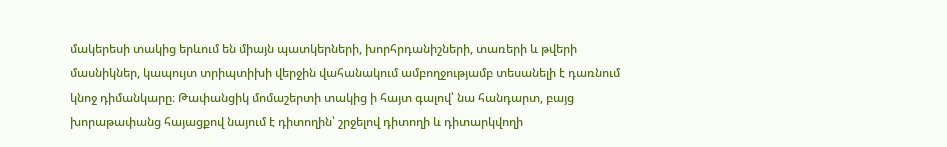մակերեսի տակից երևում են միայն պատկերների, խորհրդանիշների, տառերի և թվերի մասնիկներ, կապույտ տրիպտիխի վերջին վահանակում ամբողջությամբ տեսանելի է դառնում կնոջ դիմանկարը։ Թափանցիկ մոմաշերտի տակից ի հայտ գալով՝ նա հանդարտ, բայց խորաթափանց հայացքով նայում է դիտողին՝ շրջելով դիտողի և դիտարկվողի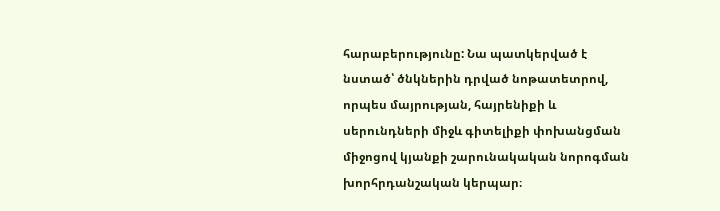հարաբերությունը: Նա պատկերված է նստած՝ ծնկներին դրված նոթատետրով, որպես մայրության, հայրենիքի և սերունդների միջև գիտելիքի փոխանցման միջոցով կյանքի շարունակական նորոգման խորհրդանշական կերպար։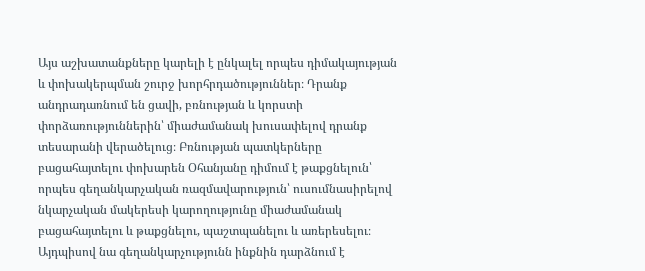Այս աշխատանքները կարելի է ընկալել որպես դիմակայության և փոխակերպման շուրջ խորհրդածություններ։ Դրանք անդրադառնում են ցավի, բռնության և կորստի փորձառություններին՝ միաժամանակ խուսափելով դրանք տեսարանի վերածելուց։ Բռնության պատկերները բացահայտելու փոխարեն Օհանյանը դիմում է թաքցնելուն՝ որպես գեղանկարչական ռազմավարություն՝ ուսումնասիրելով նկարչական մակերեսի կարողությունը միաժամանակ բացահայտելու և թաքցնելու, պաշտպանելու և առերեսելու։ Այդպիսով նա գեղանկարչությունն ինքնին դարձնում է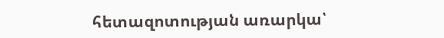հետազոտության առարկա՝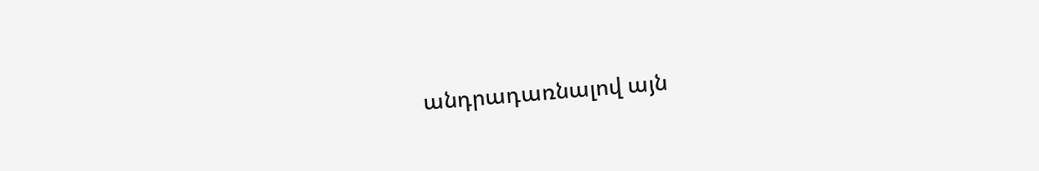անդրադառնալով այն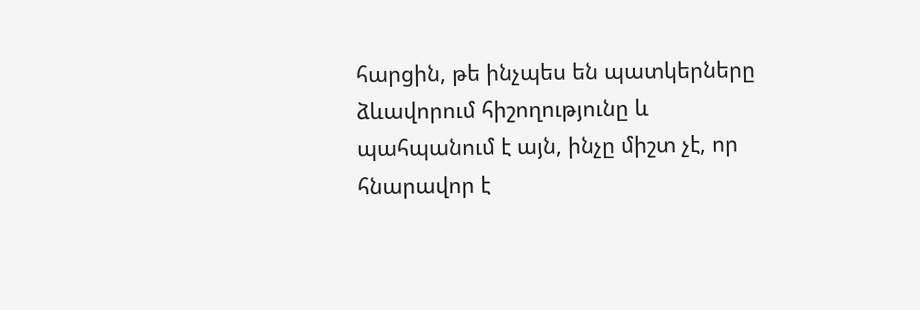հարցին, թե ինչպես են պատկերները ձևավորում հիշողությունը և պահպանում է այն, ինչը միշտ չէ, որ հնարավոր է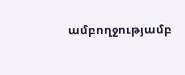ամբողջությամբ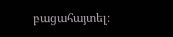բացահայտել։